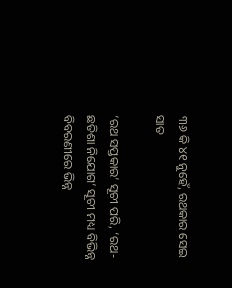୩୬ କି ୪୧ ନୁହେଁ, ରଥକାର ସେଇ ସାତ

‘ରଥ ସପ୍ତକାର’ ସୂଚୀ ପରି, ‘ରଥ-ଛତିଶା ନିଯୋଗ’ ସୂଚୀ ମଧ୍ୟ ବିଭିନ୍ନ ବିବରଣୀରେ ଭିନ୍ନ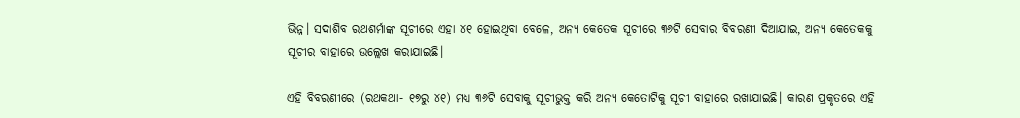ଭିନ୍ନ। ସଦାଶିବ ରଥଶର୍ମାଙ୍କ ସୂଚୀରେ ଏହା ୪୧ ହୋଇଥିବା ବେଳେ, ଅନ୍ୟ କେତେକ ସୂଚୀରେ ୩୬ଟି ସେବାର ବିବରଣୀ ଦିଆଯାଇ, ଅନ୍ୟ କେତେକକୁ ସୂଚୀର ବାହାରେ ଉଲ୍ଲେଖ କରାଯାଇଛି।

ଏହି ବିବରଣୀରେ (ରଥକଥା- ୧୭ରୁ ୪୧) ମଧ୍ୟ ୩୬ଟି ସେବାକୁ ସୂଚୀଭୁକ୍ତ କରି ଅନ୍ୟ କେତୋଟିକୁ ସୂଚୀ ବାହାରେ ରଖାଯାଇଛି। କାରଣ ପ୍ରକୃତରେ ଏହି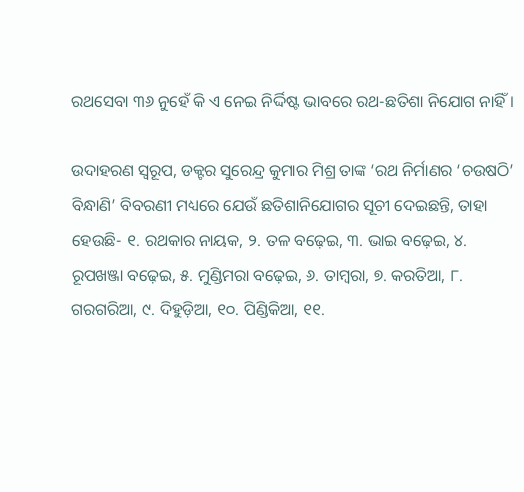ରଥସେବା ୩୬ ନୁହେଁ କି ଏ ନେଇ ନିର୍ଦ୍ଦିଷ୍ଟ ଭାବରେ ରଥ-ଛତିଶା ନିଯୋଗ ନାହିଁ।

ଉଦାହରଣ ସ୍ୱରୂପ, ଡକ୍ଟର ସୁରେନ୍ଦ୍ର କୁମାର ମିଶ୍ର ତାଙ୍କ ‘ରଥ ନିର୍ମାଣର ‘ଚଉଷଠି’ ବିନ୍ଧାଣି’ ବିବରଣୀ ମଧ୍ୟରେ ଯେଉଁ ଛତିଶାନିଯୋଗର ସୂଚୀ ଦେଇଛନ୍ତି, ତାହା ହେଉଛି- ୧. ରଥକାର ନାୟକ, ୨. ତଳ ବଢ଼େଇ, ୩. ଭାଇ ବଢ଼େଇ, ୪. ରୂପଖଞ୍ଜା ବଢ଼େଇ, ୫. ମୁଣ୍ଡିମରା ବଢ଼େଇ, ୬. ତାମ୍ବରା, ୭. କରତିଆ, ୮. ଗରଗରିଆ, ୯. ଦିହୁଡ଼ିଆ, ୧୦. ପିଣ୍ଡିକିଆ, ୧୧.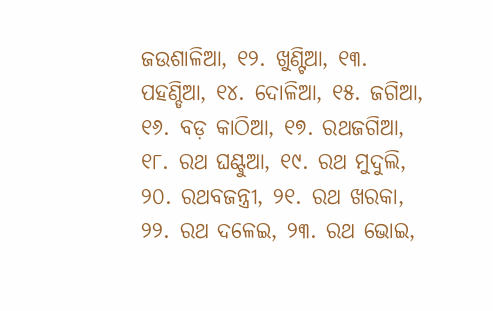ଜଉଶାଳିଆ, ୧୨. ଖୁଣ୍ଟିଆ, ୧୩. ପହଣ୍ଡିଆ, ୧୪. ଦୋଳିଆ, ୧୫. ଜଗିଆ, ୧୬. ବଡ଼ କାଠିଆ, ୧୭. ରଥଜଗିଆ, ୧୮. ରଥ ଘଣ୍ଟୁଆ, ୧୯. ରଥ ମୁଦୁଲି, ୨୦. ରଥବଜନ୍ତ୍ରୀ, ୨୧. ରଥ ଖରକା, ୨୨. ରଥ ଦଳେଇ, ୨୩. ରଥ ଭୋଇ,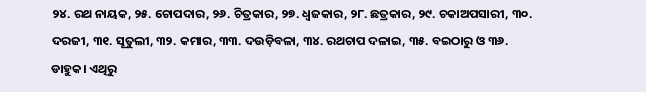୨୪. ରଥ ନାୟକ, ୨୫. ଚୋପଦାର, ୨୬. ଚିତ୍ରକାର, ୨୭. ଧ୍ୱଜକାର, ୨୮. ଛତ୍ରକାର, ୨୯. ଚକାଅପସାରୀ, ୩୦. ଦରଜୀ, ୩୧. ସୂତୁଲୀ, ୩୨. କମାର, ୩୩. ଦଉଡ଼ିବଳା, ୩୪. ରଥଚାପ ଦଳାଇ, ୩୫. ବଇଠାରୁ ଓ ୩୬. ଡାହୁକ। ଏଥିରୁ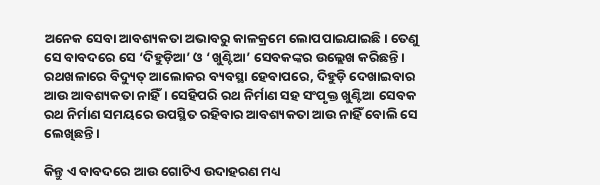ଅନେକ ସେବା ଆବଶ୍ୟକତା ଅଭାବରୁ କାଳକ୍ରମେ ଲୋପପାଇଯାଇଛି। ତେଣୁ ସେ ବାବଦରେ ସେ ‘ଦିହୁଡ଼ିଆ’ ଓ ‘ଖୁଣ୍ଟିଆ’ ସେବକଙ୍କର ଉଲ୍ଲେଖ କରିଛନ୍ତି। ରଥଖଳାରେ ବିଦ୍ୟୁତ୍‌ ଆଲୋକର ବ୍ୟବସ୍ଥା ହେବାପରେ, ଦିହୁଡ଼ି ଦେଖାଇବାର ଆଉ ଆବଶ୍ୟକତା ନାହିଁ। ସେହିପରି ରଥ ନିର୍ମାଣ ସହ ସଂପୃକ୍ତ ଖୁଣ୍ଟିଆ ସେବକ ରଥ ନିର୍ମାଣ ସମୟରେ ଉପସ୍ଥିତ ରହିବାର ଆବଶ୍ୟକତା ଆଉ ନାହିଁ ବୋଲି ସେ ଲେଖିଛନ୍ତି।

କିନ୍ତୁ ଏ ବାବଦରେ ଆଉ ଗୋଟିଏ ଉଦାହରଣ ମଧ୍ୟ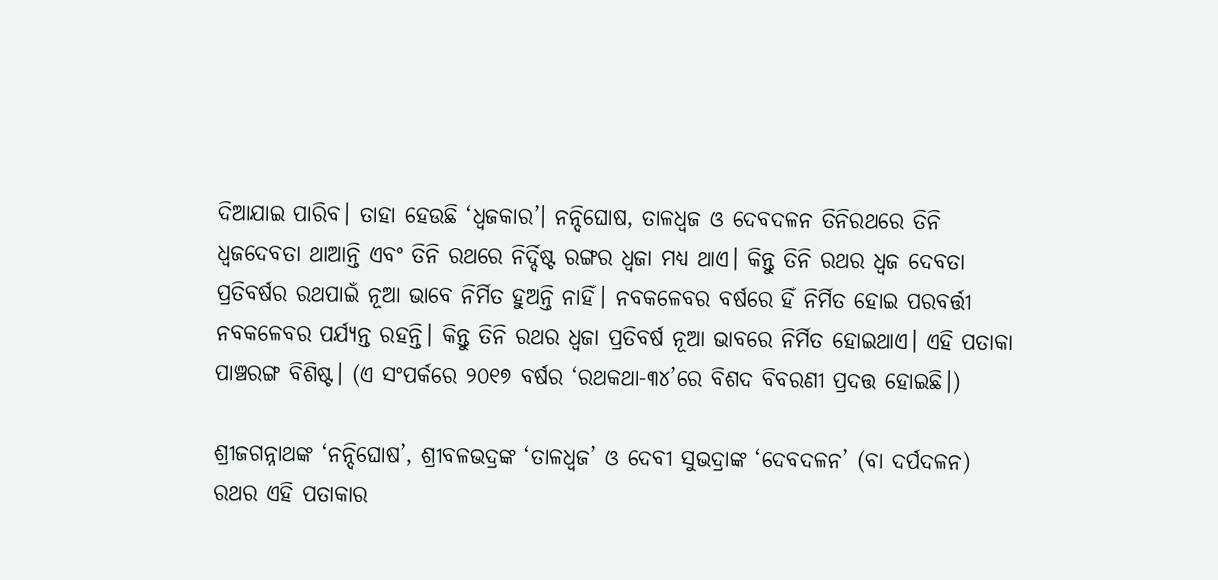ଦିଆଯାଇ ପାରିବ। ତାହା ହେଉଛି ‘ଧ୍ୱଜକାର’। ନନ୍ଦିଘୋଷ, ତାଳଧ୍ୱଜ ଓ ଦେବଦଳନ ତିନିରଥରେ ତିନି ଧ୍ୱଜଦେବତା ଥାଆନ୍ତି ଏବଂ ତିନି ରଥରେ ନିର୍ଦ୍ଦିଷ୍ଟ ରଙ୍ଗର ଧ୍ୱଜା ମଧ୍ୟ ଥାଏ। କିନ୍ତୁ ତିନି ରଥର ଧ୍ୱଜ ଦେବତା ପ୍ରତିବର୍ଷର ରଥପାଇଁ ନୂଆ ଭାବେ ନିର୍ମିତ ହୁଅନ୍ତି ନାହିଁ। ନବକଳେବର ବର୍ଷରେ ହିଁ ନିର୍ମିତ ହୋଇ ପରବର୍ତ୍ତୀ ନବକଳେବର ପର୍ଯ୍ୟନ୍ତ ରହନ୍ତି। କିନ୍ତୁ ତିନି ରଥର ଧ୍ୱଜା ପ୍ରତିବର୍ଷ ନୂଆ ଭାବରେ ନିର୍ମିତ ହୋଇଥାଏ। ଏହି ପତାକା ପାଞ୍ଚରଙ୍ଗ ବିଶିଷ୍ଟ। (ଏ ସଂପର୍କରେ ୨୦୧୭ ବର୍ଷର ‘ରଥକଥା-୩୪’ରେ ବିଶଦ ବିବରଣୀ ପ୍ରଦତ୍ତ ହୋଇଛି।)

ଶ୍ରୀଜଗନ୍ନାଥଙ୍କ ‘ନନ୍ଦିଘୋଷ’, ଶ୍ରୀବଳଭଦ୍ରଙ୍କ ‘ତାଳଧ୍ୱଜ’ ଓ ଦେବୀ ସୁଭଦ୍ରାଙ୍କ ‘ଦେବଦଳନ’ (ବା ଦର୍ପଦଳନ) ରଥର ଏହି ପତାକାର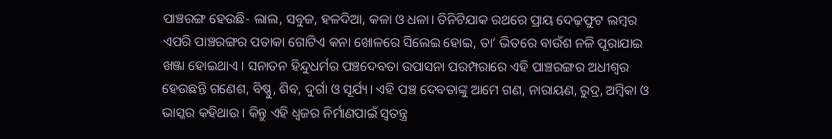ପାଞ୍ଚରଙ୍ଗ ହେଉଛି- ଲାଲ, ସବୁଜ, ହଳଦିଆ, କଳା ଓ ଧଳା। ତିନିଟିଯାକ ରଥରେ ପ୍ରାୟ ଦେଢ଼ଫୁଟ ଲମ୍ବର ଏପରି ପାଞ୍ଚରଙ୍ଗର ପତାକା ଗୋଟିଏ କନା ଖୋଳରେ ସିଲେଇ ହୋଇ, ତା’ ଭିତରେ ବାଉଁଶ ନଳି ପୂରାଯାଇ ଖଞ୍ଜା ହୋଇଥାଏ। ସନାତନ ହିନ୍ଦୁଧର୍ମର ପଞ୍ଚଦେବତା ଉପାସନା ପରମ୍ପରାରେ ଏହି ପାଞ୍ଚରଙ୍ଗର ଅଧୀଶ୍ୱର ହେଉଛନ୍ତି ଗଣେଶ, ବିଷ୍ଣୁ, ଶିବ, ଦୁର୍ଗା ଓ ସୂର୍ଯ୍ୟ। ଏହି ପଞ୍ଚ ଦେବତାଙ୍କୁ ଆମେ ଗଣ, ନାରାୟଣ, ରୁଦ୍ର, ଅମ୍ବିକା ଓ ଭାସ୍କର କହିଥାଉ। କିନ୍ତୁ ଏହି ଧ୍ୱଜର ନିର୍ମାଣପାଇଁ ସ୍ୱତନ୍ତ୍ର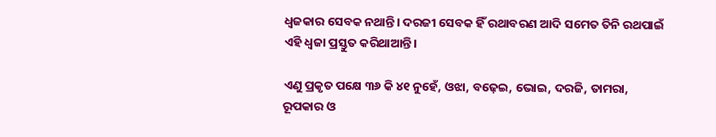ଧ୍ୱଜକାର ସେବକ ନଥାନ୍ତି। ଦରଜୀ ସେବକ ହିଁ ରଥାବରଣ ଆଦି ସମେତ ତିନି ରଥପାଇଁ ଏହି ଧ୍ୱଜା ପ୍ରସ୍ତୁତ କରିଥାଆନ୍ତି।

ଏଣୁ ପ୍ରକୃତ ପକ୍ଷେ ୩୬ କି ୪୧ ନୁହେଁ, ଓଝା, ବଢ଼େଇ, ଭୋଇ, ଦରଜି, ତାମରା, ରୂପକାର ଓ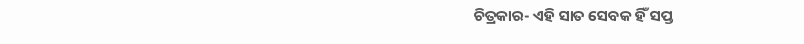ଚିତ୍ରକାର- ଏହି ସାତ ସେବକ ହିଁ ସପ୍ତ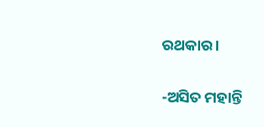ରଥକାର।

-ଅସିତ ମହାନ୍ତି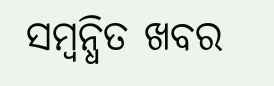ସମ୍ବନ୍ଧିତ ଖବର